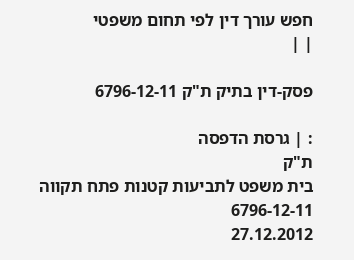חפש עורך דין לפי תחום משפטי
| |

פסק-דין בתיק ת"ק 6796-12-11

: | גרסת הדפסה
ת"ק
בית משפט לתביעות קטנות פתח תקווה
6796-12-11
27.12.2012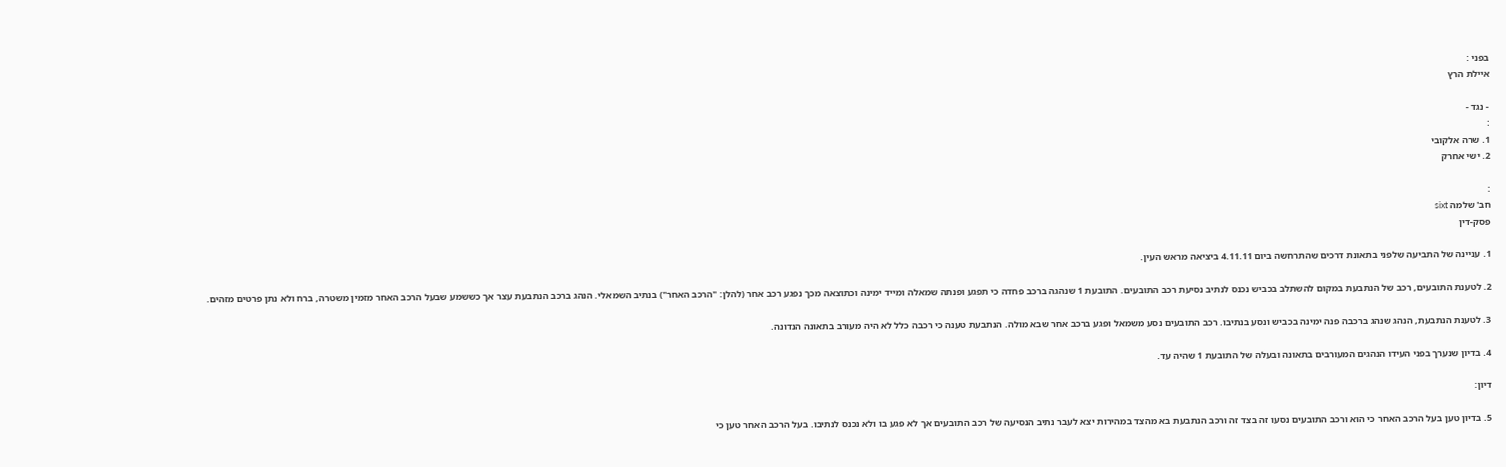בפני :
איילת הרץ

- נגד -
:
1. שרה אלקובי
2. ישי אחרק

:
חב' שלמה sixt
פסק-דין

1. עניינה של התביעה שלפני בתאונת דרכים שהתרחשה ביום 4.11.11 ביציאה מראש העין.

2. לטענת התובעים, רכב של הנתבעת במקום להשתלב בכביש נכנס לנתיב נסיעת רכב התובעים. התובעת 1 שנהגה ברכב פחדה כי תפגע ופנתה שמאלה ומייד ימינה וכתוצאה מכך נפגע רכב אחר (להלן: "הרכב האחר") בנתיב השמאלי. הנהג ברכב הנתבעת עצר אך כששמע שבעל הרכב האחר מזמין משטרה, ברח ולא נתן פרטים מזהים.

3. לטענת הנתבעת, הנהג שנהג ברכבה פנה ימינה בכביש ונסע בנתיבו. רכב התובעים נסע משמאל ופגע ברכב אחר שבא מולה. הנתבעת טענה כי רכבה כלל לא היה מעורב בתאונה הנדונה.

4. בדיון שנערך בפני העידו הנהגים המעורבים בתאונה ובעלה של התובעת 1 שהיה עד.

דיון:

5. בדיון טען בעל הרכב האחר כי הוא ורכב התובעים נסעו זה בצד זה ורכב הנתבעת בא מהצד במהירות יצא לעבר נתיב הנסיעה של רכב התובעים אך לא פגע בו ולא נכנס לנתיבו. בעל הרכב האחר טען כי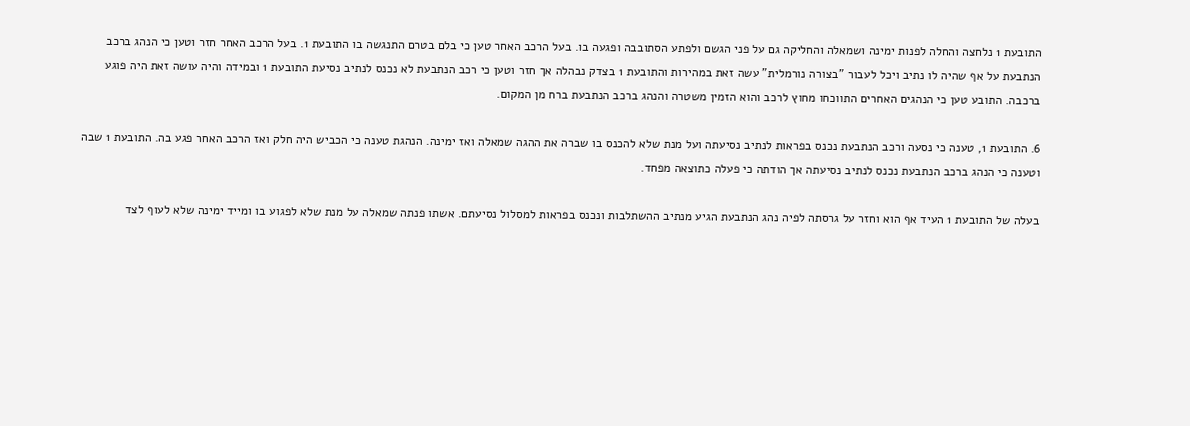התובעת 1 נלחצה והחלה לפנות ימינה ושמאלה והחליקה גם על פני הגשם ולפתע הסתובבה ופגעה בו. בעל הרכב האחר טען כי בלם בטרם התנגשה בו התובעת 1. בעל הרכב האחר חזר וטען כי הנהג ברכב הנתבעת על אף שהיה לו נתיב ויכל לעבור "בצורה נורמלית" עשה זאת במהירות והתובעת 1 בצדק נבהלה אך חזר וטען כי רכב הנתבעת לא נכנס לנתיב נסיעת התובעת 1 ובמידה והיה עושה זאת היה פוגע ברכבה. התובע טען כי הנהגים האחרים התווכחו מחוץ לרכב והוא הזמין משטרה והנהג ברכב הנתבעת ברח מן המקום.

6. התובעת 1, טענה כי נסעה ורכב הנתבעת נכנס בפראות לנתיב נסיעתה ועל מנת שלא להכנס בו שברה את ההגה שמאלה ואז ימינה. הנהגת טענה כי הכביש היה חלק ואז הרכב האחר פגע בה. התובעת 1 שבה וטענה כי הנהג ברכב הנתבעת נכנס לנתיב נסיעתה אך הודתה כי פעלה כתוצאה מפחד.

בעלה של התובעת 1 העיד אף הוא וחזר על גרסתה לפיה נהג הנתבעת הגיע מנתיב ההשתלבות ונכנס בפראות למסלול נסיעתם. אשתו פנתה שמאלה על מנת שלא לפגוע בו ומייד ימינה שלא לעוף לצד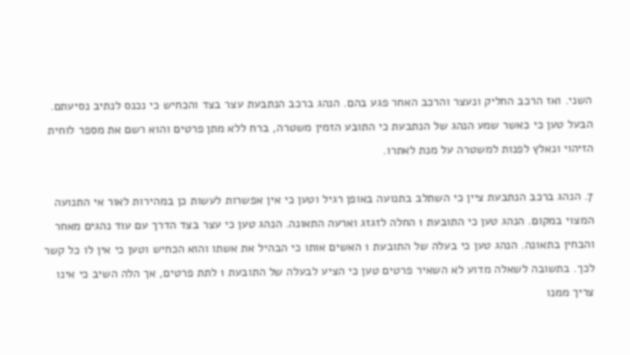השני. ואז הרכב החליק ונעצר והרכב האחר פגע בהם. הנהג ברכב הנתבעת עצר בצד והכחיש כי נכנס לנתיב נסיעתם. הבעל טען כי כאשר שמע הנהג של הנתבעת כי התובע הזמין משטרה, ברח ללא מתן פרטים והוא רשם את מספר לוחית הזיהוי ונאלץ לפנות למשטרה על מנת לאתרו.

7. הנהג ברכב הנתבעת ציין כי השתלב בתנועה באופן רגיל וטען כי אין אפשרות לעשות כן במהירות לאור אי התנועה המצוי במקום. הנהג טען כי התובעת 1 החלה לזגזג וארעה התאונה. הנהג טען כי עצר בצד הדרך עם עוד נהגים מאחר והבחין בתאונה. הנהג טען כי בעלה של התובעת 1 האשים אותו כי הבהיל את אשתו והוא הכחיש וטען כי אין לו כל קשר לכך. בתשובה לשאלה מדוע לא השאיר פרטים טען כי הציע לבעלה של התובעת 1 לתת פרטים, אך הלה השיב כי אינו צריך ממנו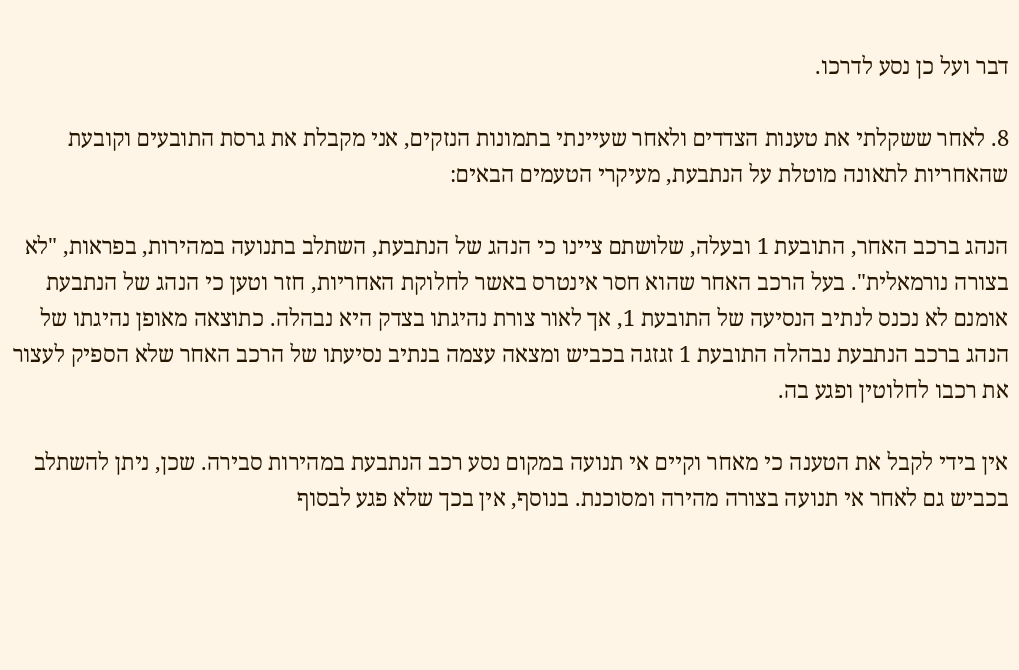דבר ועל כן נסע לדרכו.

8. לאחר ששקלתי את טענות הצדדים ולאחר שעיינתי בתמונות הנזקים, אני מקבלת את גרסת התובעים וקובעת שהאחריות לתאונה מוטלת על הנתבעת, מעיקרי הטעמים הבאים:

הנהג ברכב האחר, התובעת 1 ובעלה, שלושתם ציינו כי הנהג של הנתבעת, השתלב בתנועה במהירות, בפראות, "לא בצורה נורמאלית". בעל הרכב האחר שהוא חסר אינטרס באשר לחלוקת האחריות, חזר וטען כי הנהג של הנתבעת אומנם לא נכנס לנתיב הנסיעה של התובעת 1, אך לאור צורת נהיגתו בצדק היא נבהלה. כתוצאה מאופן נהיגתו של הנהג ברכב הנתבעת נבהלה התובעת 1 זגזגה בכביש ומצאה עצמה בנתיב נסיעתו של הרכב האחר שלא הספיק לעצור את רכבו לחלוטין ופגע בה.

אין בידי לקבל את הטענה כי מאחר וקיים אי תנועה במקום נסע רכב הנתבעת במהירות סבירה. שכן, ניתן להשתלב בכביש גם לאחר אי תנועה בצורה מהירה ומסוכנת. בנוסף, אין בכך שלא פגע לבסוף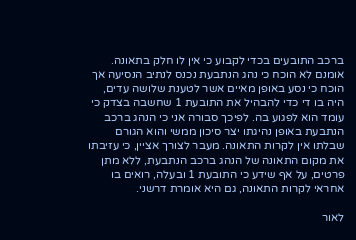ברכב התובעים בכדי לקבוע כי אין לו חלק בתאונה. אומנם לא הוכח כי נהג הנתבעת נכנס לנתיב הנסיעה אך הוכח כי נסע באופן מאיים אשר לטענת שלושה עדים, היה בו די כדי להבהיל את התובעת 1 שחשבה בצדק כי עומד הוא לפגוע בה. לפיכך סבורה אני כי הנהג ברכב הנתבעת באופן נהיגתו יצר סיכון ממשי והוא הגורם שבלתו אין לקרות התאונה. מעבר לצורך אציין, כי עזיבתו את מקום התאונה של הנהג ברכב הנתבעת, ללא מתן פרטים, על אף שידע כי התובעת 1 ובעלה, רואים בו אחראי לקרות התאונה, גם היא אומרת דרשני.

לאור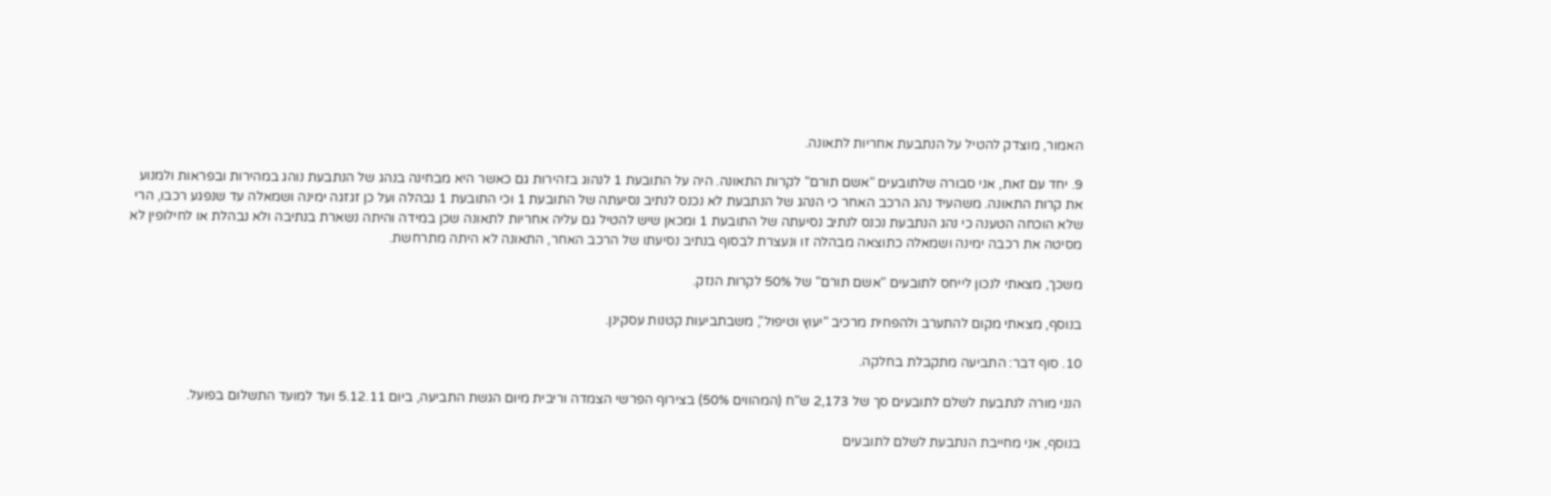האמור, מוצדק להטיל על הנתבעת אחריות לתאונה.

9. יחד עם זאת, אני סבורה שלתובעים "אשם תורם" לקרות התאונה. היה על התובעת 1 לנהוג בזהירות גם כאשר היא מבחינה בנהג של הנתבעת נוהג במהירות ובפראות ולמנוע את קרות התאונה. משהעיד נהג הרכב האחר כי הנהג של הנתבעת לא נכנס לנתיב נסיעתה של התובעת 1 וכי התובעת 1 נבהלה ועל כן זגזגה ימינה ושמאלה עד שנפגע רכבו, הרי שלא הוכחה הטענה כי נהג הנתבעת נכנס לנתיב נסיעתה של התובעת 1 ומכאן שיש להטיל גם עליה אחריות לתאונה שכן במידה והיתה נשארת בנתיבה ולא נבהלת או לחילופין לא מסיטה את רכבה ימינה ושמאלה כתוצאה מבהלה זו ונעצרת לבסוף בנתיב נסיעתו של הרכב האחר, התאונה לא היתה מתרחשת.

משכך, מצאתי לנכון לייחס לתובעים "אשם תורם" של 50% לקרות הנזק.

בנוסף, מצאתי מקום להתערב ולהפחית מרכיב "יעוץ וטיפול", משבתביעות קטנות עסקינן.

10. סוף דבר: התביעה מתקבלת בחלקה.

הנני מורה לנתבעת לשלם לתובעים סך של 2,173 ש"ח (המהווים 50%) בצירוף הפרשי הצמדה וריבית מיום הגשת התביעה, ביום 5.12.11 ועד למועד התשלום בפועל.

בנוסף, אני מחייבת הנתבעת לשלם לתובעים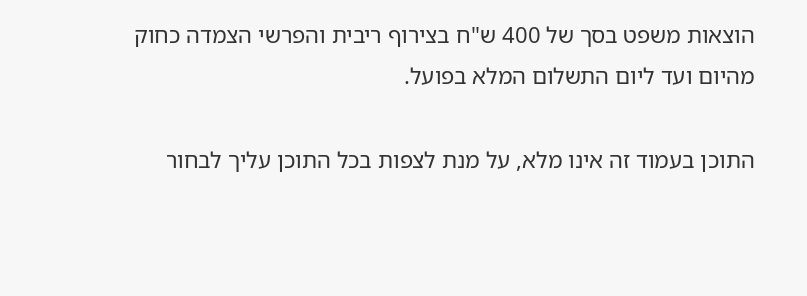הוצאות משפט בסך של 400 ש"ח בצירוף ריבית והפרשי הצמדה כחוק מהיום ועד ליום התשלום המלא בפועל.

התוכן בעמוד זה אינו מלא, על מנת לצפות בכל התוכן עליך לבחור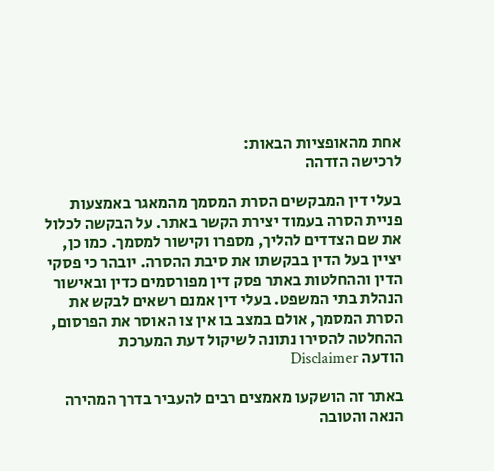אחת מהאופציות הבאות:
לרכישה הזדהה

בעלי דין המבקשים הסרת המסמך מהמאגר באמצעות פניית הסרה בעמוד יצירת הקשר באתר. על הבקשה לכלול את שם הצדדים להליך, מספרו וקישור למסמך. כמו כן, יציין בעל הדין בבקשתו את סיבת ההסרה. יובהר כי פסקי הדין וההחלטות באתר פסק דין מפורסמים כדין ובאישור הנהלת בתי המשפט. בעלי דין אמנם רשאים לבקש את הסרת המסמך, אולם במצב בו אין צו האוסר את הפרסום, ההחלטה להסירו נתונה לשיקול דעת המערכת
הודעה Disclaimer

באתר זה הושקעו מאמצים רבים להעביר בדרך המהירה הנאה והטובה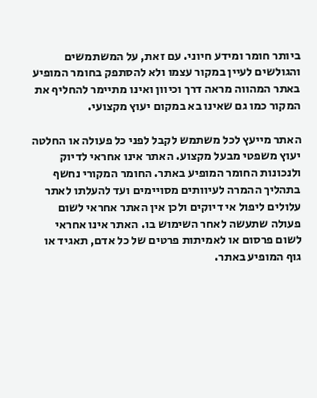ביותר חומר ומידע חיוני. עם זאת, על המשתמשים והגולשים לעיין במקור עצמו ולא להסתפק בחומר המופיע באתר המהווה מראה דרך וכיוון ואינו מתיימר להחליף את המקור כמו גם שאינו בא במקום יעוץ מקצועי.

האתר מייעץ לכל משתמש לקבל לפני כל פעולה או החלטה יעוץ משפטי מבעל מקצוע. האתר אינו אחראי לדיוק ולנכונות החומר המופיע באתר. החומר המקורי נחשף בתהליך ההמרה לעיוותים מסויימים ועד להעלתו לאתר עלולים ליפול אי דיוקים ולכן אין האתר אחראי לשום פעולה שתעשה לאחר השימוש בו. האתר אינו אחראי לשום פרסום או לאמיתות פרטים של כל אדם, תאגיד או גוף המופיע באתר.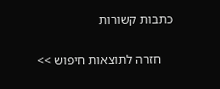כתבות קשורות

    חזרה לתוצאות חיפוש >>